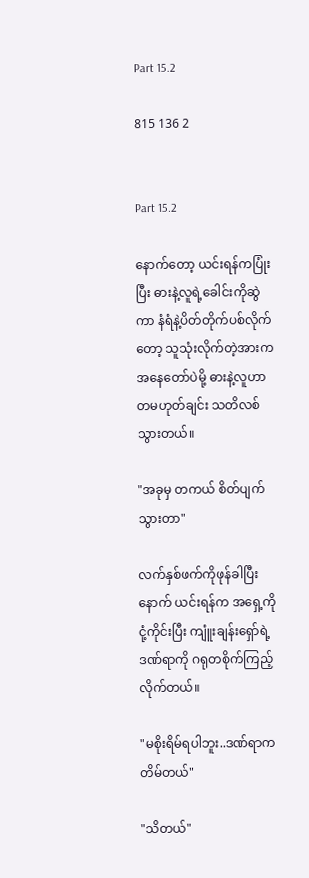Part 15.2

815 136 2


Part 15.2

နောက်တော့ ယင်းရန်ကပြုံးပြီး ဓားနဲ့လူရဲ့ခေါင်းကိုဆွဲကာ နံရံနဲ့ပိတ်တိုက်ပစ်လိုက်တော့ သူသုံးလိုက်တဲ့အားက အနေတော်ပဲမို့ ဓားနဲ့လူဟာ တမဟုတ်ချင်း သတိလစ်သွားတယ်။

"အခုမှ တကယ် စိတ်ပျက်သွားတာ"

လက်နှစ်ဖက်ကိုဖုန်ခါပြီးနောက် ယင်းရန်က အရှေ့ကိုငုံ့ကိုင်းပြီး ကျူံးချန်းရှော်ရဲ့ဒဏ်ရာကို ဂရုတစိုက်ကြည့်လိုက်တယ်။

"မစိုးရိမ်ရပါဘူး..ဒဏ်ရာကတိမ်တယ်"

"သိတယ်"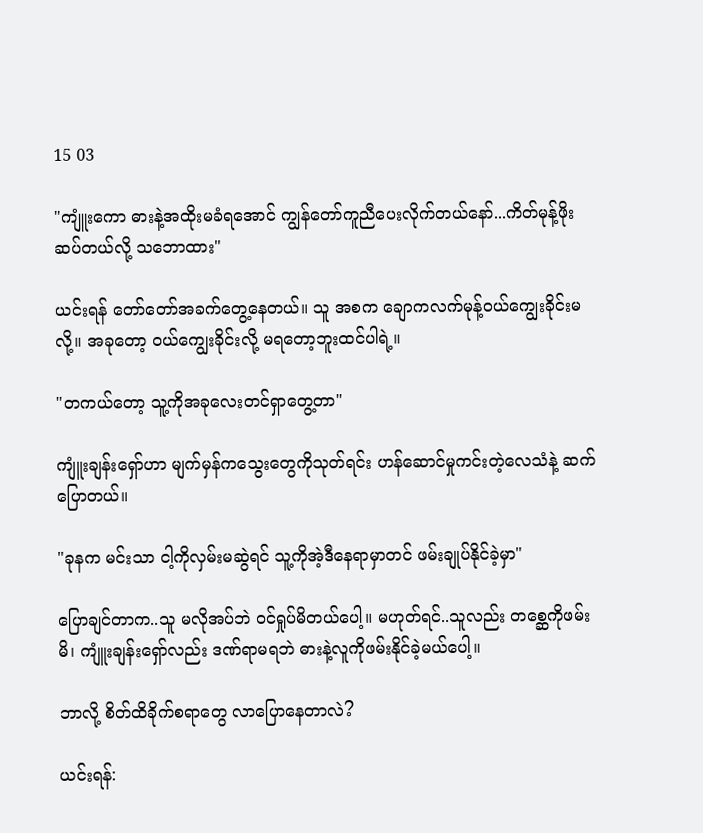15 03

"ကျူံးကော ဓားနဲ့အထိုးမခံရအောင် ကျွန်တော်ကူညီပေးလိုက်တယ်နော်...ကိတ်မုန့်ဖိုးဆပ်တယ်လို့ သဘောထား"

ယင်းရန် တော်တော်အခက်တွေ့နေတယ်။ သူ အစက ချောကလက်မုန့်ဝယ်ကျွေးခိုင်းမလို့။ အခုတော့ ဝယ်ကျွေးခိုင်းလို့ မရတော့ဘူးထင်ပါရဲ့။

"တကယ်တော့ သူ့ကိုအခုလေးတင်ရှာတွေ့တာ"

ကျူံးချန်းရှော်ဟာ မျက်မှန်ကသွေးတွေကိုသုတ်ရင်း ဟန်ဆောင်မှုကင်းတဲ့လေသံနဲ့ ဆက်ပြောတယ်။

"ခုနက မင်းသာ ငါ့ကိုလှမ်းမဆွဲရင် သူ့ကိုအဲ့ဒီနေရာမှာတင် ဖမ်းချုပ်နိုင်ခဲ့မှာ"

ပြောချင်တာက..သူ မလိုအပ်ဘဲ ဝင်ရှုပ်မိတယ်ပေါ့။ မဟုတ်ရင်..သူလည်း တစ္ဆေကိုဖမ်းမိ၊ ကျူံးချန်းရှော်လည်း ဒဏ်ရာမရဘဲ ဓားနဲ့လူကိုဖမ်းနိုင်ခဲ့မယ်ပေါ့။

ဘာလို့ စိတ်ထိခိုက်စရာတွေ လာပြောနေတာလဲ?

ယင်းရန်: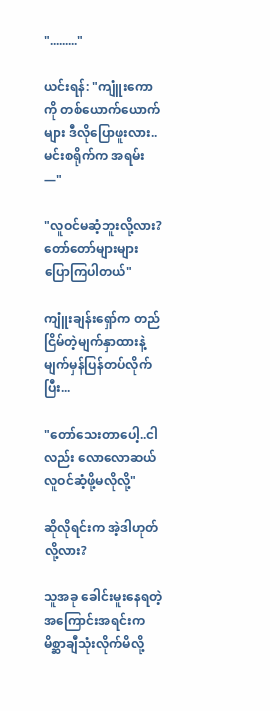"........."

ယင်းရန်: "ကျူံးကောကို တစ်ယောက်ယောက်များ ဒီလိုပြောဖူးလား..မင်းစရိုက်က အရမ်း—"

"လူဝင်မဆံ့ဘူးလို့လား? တော်တော်များများ ပြောကြပါတယ်"

ကျူံးချန်းရှော်က တည်ငြိမ်တဲ့မျက်နှာထားနဲ့ မျက်မှန်ပြန်တပ်လိုက်ပြီး...

"တော်သေးတာပေါ့..ငါလည်း လောလောဆယ် လူဝင်ဆံ့ဖို့မလိုလို့"

ဆိုလိုရင်းက အဲ့ဒါဟုတ်လို့လား?

သူအခု ခေါင်းမူးနေရတဲ့အကြောင်းအရင်းက မိစ္ဆာချီသုံးလိုက်မိလို့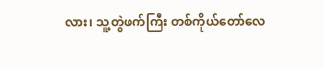လား၊ သူ့တွဲဖက်ကြီး တစ်ကိုယ်တော်လေ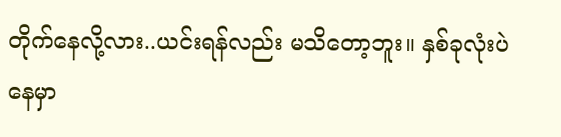တိုက်နေလို့လား..ယင်းရန်လည်း မသိတော့ဘူး။ နှစ်ခုလုံးပဲနေမှာ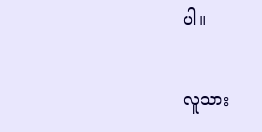ပါ။

လူသား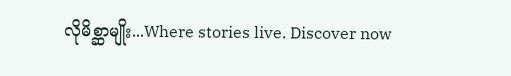လိုမိစ္ဆာမျိုး...Where stories live. Discover now